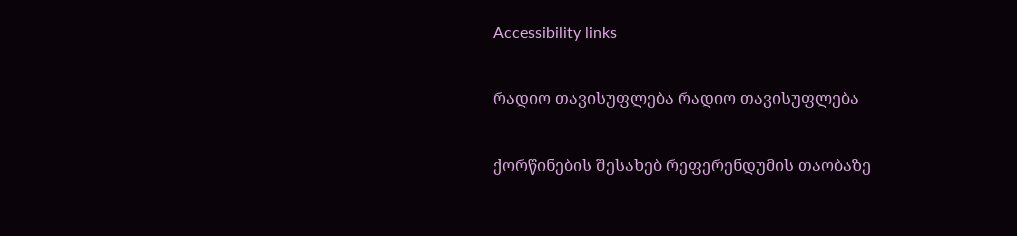Accessibility links

რადიო თავისუფლება რადიო თავისუფლება

ქორწინების შესახებ რეფერენდუმის თაობაზე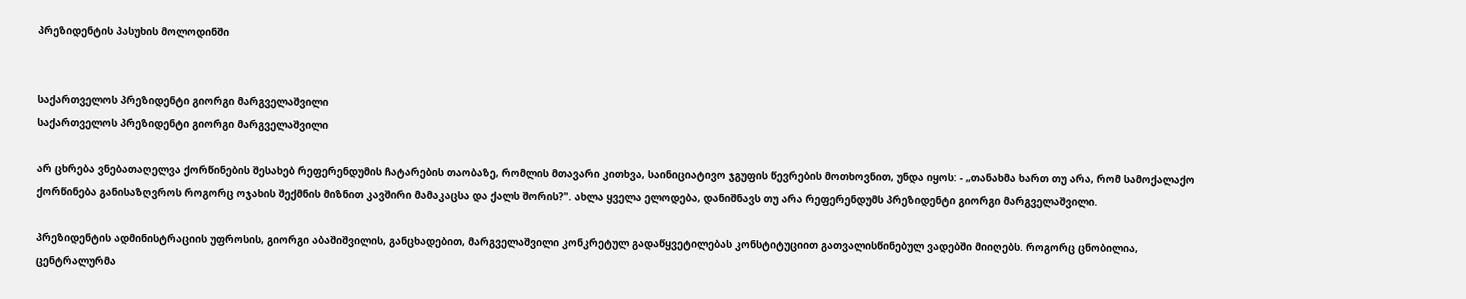პრეზიდენტის პასუხის მოლოდინში


საქართველოს პრეზიდენტი გიორგი მარგველაშვილი
საქართველოს პრეზიდენტი გიორგი მარგველაშვილი

არ ცხრება ვნებათაღელვა ქორწინების შესახებ რეფერენდუმის ჩატარების თაობაზე, რომლის მთავარი კითხვა, საინიციატივო ჯგუფის წევრების მოთხოვნით, უნდა იყოს: - „თანახმა ხართ თუ არა, რომ სამოქალაქო ქორწინება განისაზღვროს როგორც ოჯახის შექმნის მიზნით კავშირი მამაკაცსა და ქალს შორის?". ახლა ყველა ელოდება, დანიშნავს თუ არა რეფერენდუმს პრეზიდენტი გიორგი მარგველაშვილი.

პრეზიდენტის ადმინისტრაციის უფროსის, გიორგი აბაშიშვილის, განცხადებით, მარგველაშვილი კონკრეტულ გადაწყვეტილებას კონსტიტუციით გათვალისწინებულ ვადებში მიიღებს. როგორც ცნობილია, ცენტრალურმა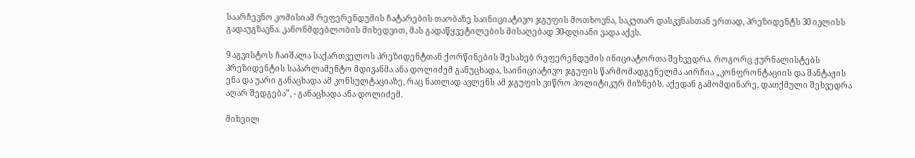საარჩევნო კომისიამ რეფერენდუმის ჩატარების თაობაზე საინიციატივო ჯგუფის მოთხოვნა, საკუთარ დასკვნასთან ერთად, პრეზიდენტს 30 ივლისს გადაუგზავნა. კანონმდებლობის მიხედვით, მას გადაწყვეტილების მისაღებად 30-დღიანი ვადა აქვს.

9 აგვისტოს ჩაიშალა საქართველოს პრეზიდენტთან ქორწინების შესახებ რეფერენდუმის ინიციატორთა შეხვედრა. როგორც ჟურნალისტებს პრეზიდენტის საპარლამენტო მდივანმა ანა დოლიძემ განუცხადა, საინიციატივო ჯგუფის წარმომადგენელმა აირჩია „კონფრონტაციის და შანტაჟის ენა და უარი განაცხადა ამ კონსულტაციაზე, რაც ნათლად ავლენს ამ ჯგუფის ვიწრო პოლიტიკურ მიზნებს. აქედან გამომდინარე, დათქმული შეხვედრა აღარ შედგება”, - განაცხადა ანა დოლიძემ.

მიხეილ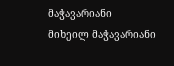მაჭავარიანი
მიხეილ მაჭავარიანი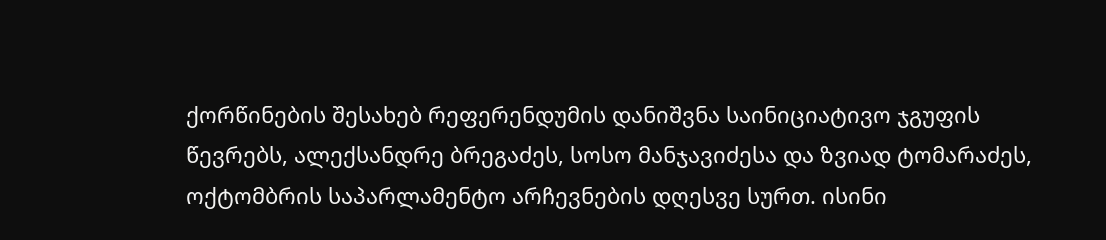ქორწინების შესახებ რეფერენდუმის დანიშვნა საინიციატივო ჯგუფის წევრებს, ალექსანდრე ბრეგაძეს, სოსო მანჯავიძესა და ზვიად ტომარაძეს, ოქტომბრის საპარლამენტო არჩევნების დღესვე სურთ. ისინი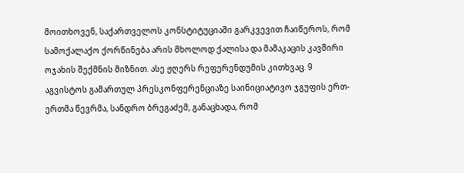მოითხოვენ, საქართველოს კონსტიტუციაში გარკვევით ჩაიწეროს, რომ სამოქალაქო ქორწინება არის მხოლოდ ქალისა და მამაკაცის კავშირი ოჯახის შექმნის მიზნით. ასე ჟღერს რეფერენდუმის კითხვაც. 9 აგვისტოს გამართულ პრესკონფერენციაზე საინიციატივო ჯგუფის ერთ-ერთმა წევრმა, სანდრო ბრეგაძემ, განაცხადა, რომ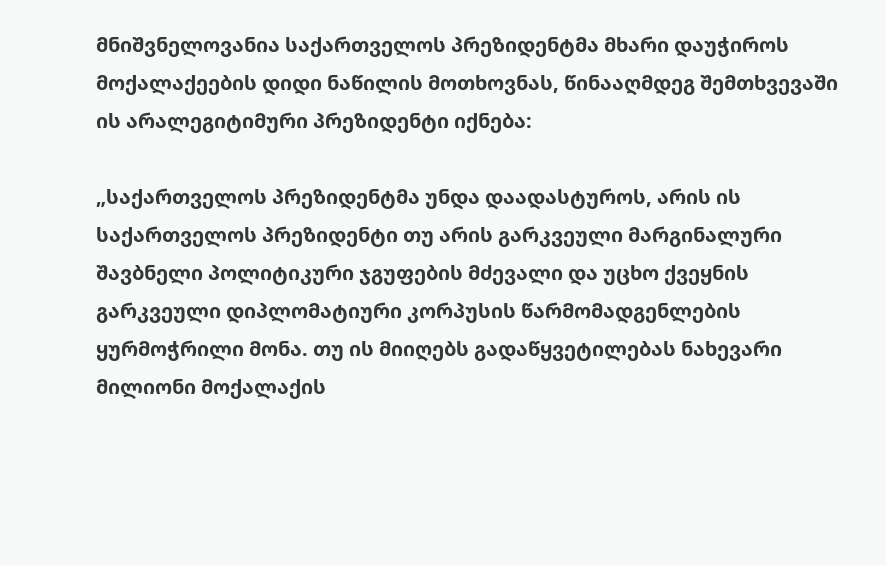მნიშვნელოვანია საქართველოს პრეზიდენტმა მხარი დაუჭიროს მოქალაქეების დიდი ნაწილის მოთხოვნას, წინააღმდეგ შემთხვევაში ის არალეგიტიმური პრეზიდენტი იქნება:

„საქართველოს პრეზიდენტმა უნდა დაადასტუროს, არის ის საქართველოს პრეზიდენტი თუ არის გარკვეული მარგინალური შავბნელი პოლიტიკური ჯგუფების მძევალი და უცხო ქვეყნის გარკვეული დიპლომატიური კორპუსის წარმომადგენლების ყურმოჭრილი მონა. თუ ის მიიღებს გადაწყვეტილებას ნახევარი მილიონი მოქალაქის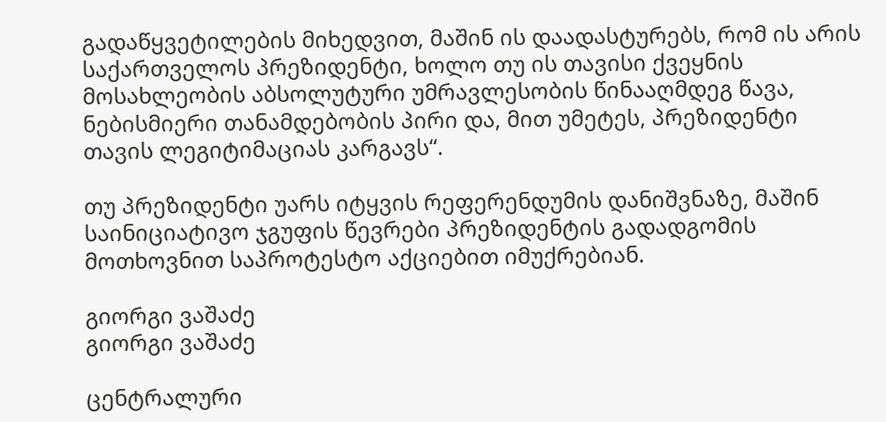გადაწყვეტილების მიხედვით, მაშინ ის დაადასტურებს, რომ ის არის საქართველოს პრეზიდენტი, ხოლო თუ ის თავისი ქვეყნის მოსახლეობის აბსოლუტური უმრავლესობის წინააღმდეგ წავა, ნებისმიერი თანამდებობის პირი და, მით უმეტეს, პრეზიდენტი თავის ლეგიტიმაციას კარგავს“.

თუ პრეზიდენტი უარს იტყვის რეფერენდუმის დანიშვნაზე, მაშინ საინიციატივო ჯგუფის წევრები პრეზიდენტის გადადგომის მოთხოვნით საპროტესტო აქციებით იმუქრებიან.

გიორგი ვაშაძე
გიორგი ვაშაძე

ცენტრალური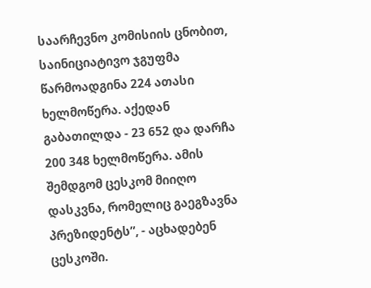საარჩევნო კომისიის ცნობით, საინიციატივო ჯგუფმა წარმოადგინა 224 ათასი ხელმოწერა. აქედან გაბათილდა - 23 652 და დარჩა 200 348 ხელმოწერა. ამის შემდგომ ცესკომ მიიღო დასკვნა, რომელიც გაეგზავნა პრეზიდენტს”, - აცხადებენ ცესკოში.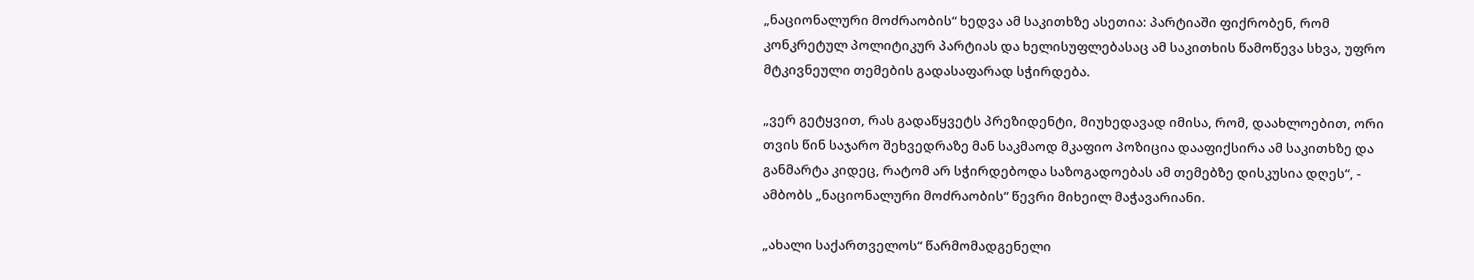„ნაციონალური მოძრაობის“ ხედვა ამ საკითხზე ასეთია: პარტიაში ფიქრობენ, რომ კონკრეტულ პოლიტიკურ პარტიას და ხელისუფლებასაც ამ საკითხის წამოწევა სხვა, უფრო მტკივნეული თემების გადასაფარად სჭირდება.

„ვერ გეტყვით, რას გადაწყვეტს პრეზიდენტი, მიუხედავად იმისა, რომ, დაახლოებით, ორი თვის წინ საჯარო შეხვედრაზე მან საკმაოდ მკაფიო პოზიცია დააფიქსირა ამ საკითხზე და განმარტა კიდეც, რატომ არ სჭირდებოდა საზოგადოებას ამ თემებზე დისკუსია დღეს“, - ამბობს „ნაციონალური მოძრაობის“ წევრი მიხეილ მაჭავარიანი.

„ახალი საქართველოს“ წარმომადგენელი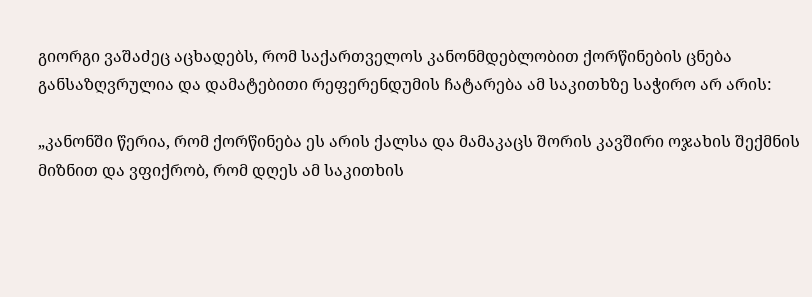გიორგი ვაშაძეც აცხადებს, რომ საქართველოს კანონმდებლობით ქორწინების ცნება განსაზღვრულია და დამატებითი რეფერენდუმის ჩატარება ამ საკითხზე საჭირო არ არის:

„კანონში წერია, რომ ქორწინება ეს არის ქალსა და მამაკაცს შორის კავშირი ოჯახის შექმნის მიზნით და ვფიქრობ, რომ დღეს ამ საკითხის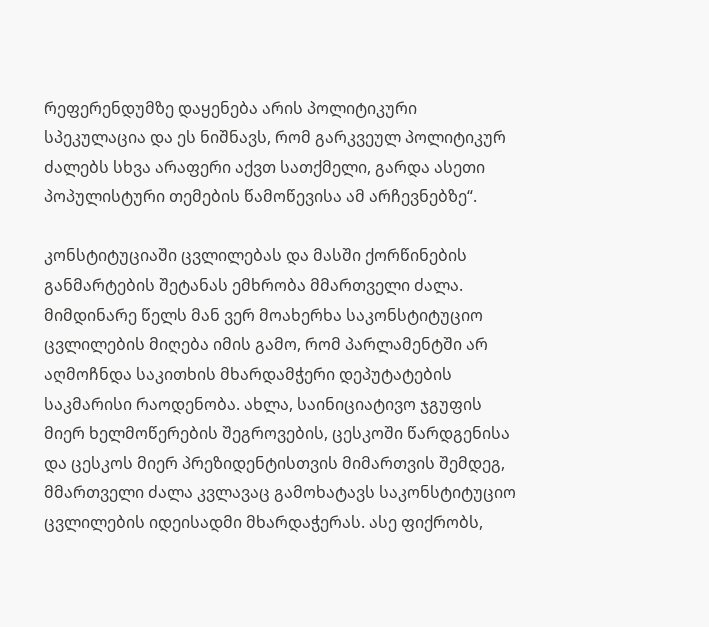რეფერენდუმზე დაყენება არის პოლიტიკური სპეკულაცია და ეს ნიშნავს, რომ გარკვეულ პოლიტიკურ ძალებს სხვა არაფერი აქვთ სათქმელი, გარდა ასეთი პოპულისტური თემების წამოწევისა ამ არჩევნებზე“.

კონსტიტუციაში ცვლილებას და მასში ქორწინების განმარტების შეტანას ემხრობა მმართველი ძალა. მიმდინარე წელს მან ვერ მოახერხა საკონსტიტუციო ცვლილების მიღება იმის გამო, რომ პარლამენტში არ აღმოჩნდა საკითხის მხარდამჭერი დეპუტატების საკმარისი რაოდენობა. ახლა, საინიციატივო ჯგუფის მიერ ხელმოწერების შეგროვების, ცესკოში წარდგენისა და ცესკოს მიერ პრეზიდენტისთვის მიმართვის შემდეგ, მმართველი ძალა კვლავაც გამოხატავს საკონსტიტუციო ცვლილების იდეისადმი მხარდაჭერას. ასე ფიქრობს,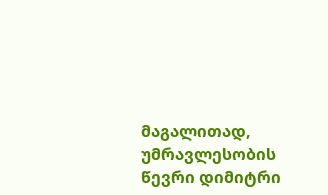მაგალითად, უმრავლესობის წევრი დიმიტრი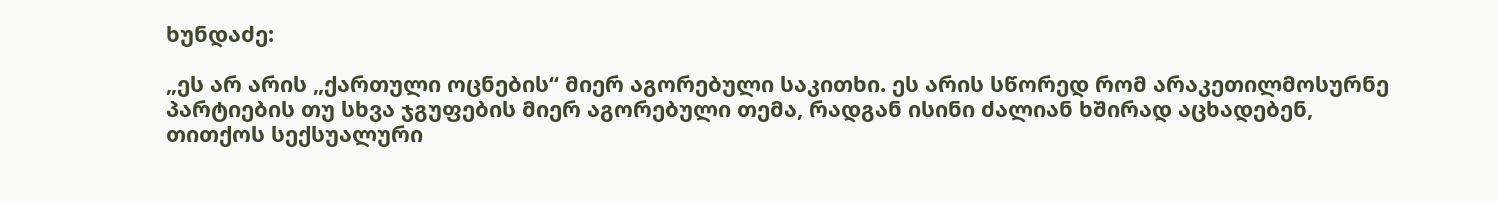ხუნდაძე:

„ეს არ არის „ქართული ოცნების“ მიერ აგორებული საკითხი. ეს არის სწორედ რომ არაკეთილმოსურნე პარტიების თუ სხვა ჯგუფების მიერ აგორებული თემა, რადგან ისინი ძალიან ხშირად აცხადებენ, თითქოს სექსუალური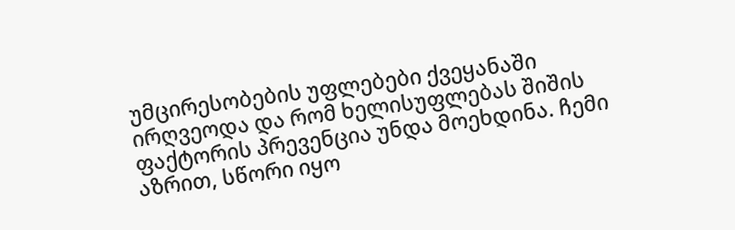უმცირესობების უფლებები ქვეყანაში ირღვეოდა და რომ ხელისუფლებას შიშის ფაქტორის პრევენცია უნდა მოეხდინა. ჩემი აზრით, სწორი იყო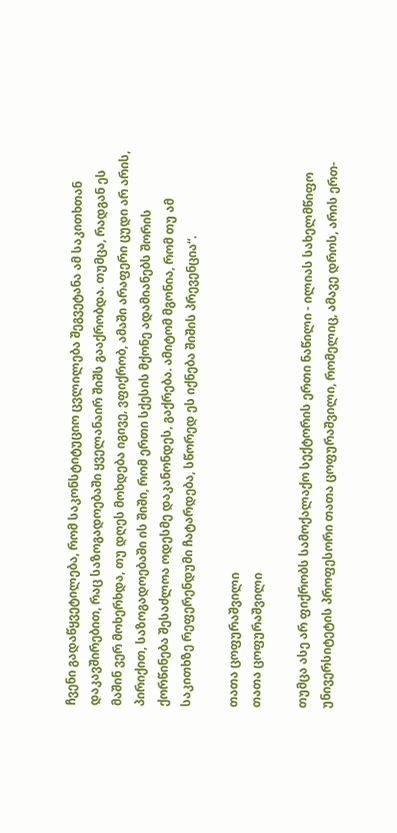ჩვენი გადაწყვეტილება, რომ საკონსტიტუციო ცვლილება შეგვეტანა ამ საკითხთან დაკავშირებით, რაც საზოგადოებაში ყველანაირ შიშს გააქრობდა. თუმცა, რადგან ეს მაშინ ვერ მოხერხდა, თუ დღეს მოხდება იგივე, ვფიქრობ, ამაში არაფერი ცუდი არ არის, პირიქით, საზოგადოებაში ის შიში, რომ ერთი სქესის მქონე ადამიანებს შორის ქორწინება შესაძლოა ოდესმე დაკანონდეს, გაქრება. ამიტომ მგონია, რომ თუ ამ საკითხზე რეფერენდუმი ჩატარდება, სწორედ ეს იქნება შიშის პრევენცია“.

თათა ცოფურაშვილი
თათა ცოფურაშვილი

თუმცა ასე არ ფიქრობს სამოქალაქო სექტორის ერთი ნაწილი - ილიას სახელმწიფო უნივერსიტეტის პროფესორი თათა ცოფურაშვილი, რომელიც, ამავე დროს, არის ერთ-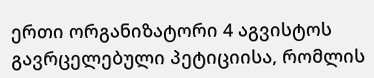ერთი ორგანიზატორი 4 აგვისტოს გავრცელებული პეტიციისა, რომლის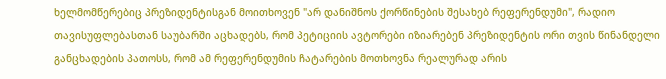ხელმომწერებიც პრეზიდენტისგან მოითხოვენ "არ დანიშნოს ქორწინების შესახებ რეფერენდუმი", რადიო თავისუფლებასთან საუბარში აცხადებს, რომ პეტიციის ავტორები იზიარებენ პრეზიდენტის ორი თვის წინანდელი განცხადების პათოსს, რომ ამ რეფერენდუმის ჩატარების მოთხოვნა რეალურად არის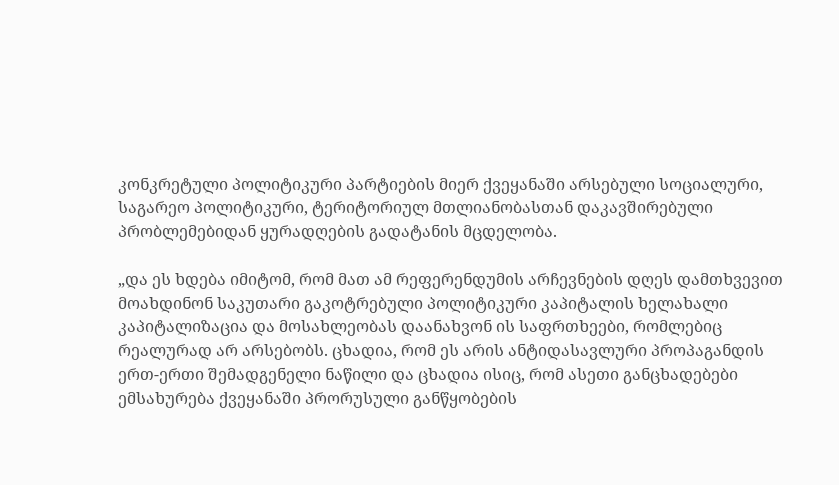კონკრეტული პოლიტიკური პარტიების მიერ ქვეყანაში არსებული სოციალური, საგარეო პოლიტიკური, ტერიტორიულ მთლიანობასთან დაკავშირებული პრობლემებიდან ყურადღების გადატანის მცდელობა.

„და ეს ხდება იმიტომ, რომ მათ ამ რეფერენდუმის არჩევნების დღეს დამთხვევით მოახდინონ საკუთარი გაკოტრებული პოლიტიკური კაპიტალის ხელახალი კაპიტალიზაცია და მოსახლეობას დაანახვონ ის საფრთხეები, რომლებიც რეალურად არ არსებობს. ცხადია, რომ ეს არის ანტიდასავლური პროპაგანდის ერთ-ერთი შემადგენელი ნაწილი და ცხადია ისიც, რომ ასეთი განცხადებები ემსახურება ქვეყანაში პრორუსული განწყობების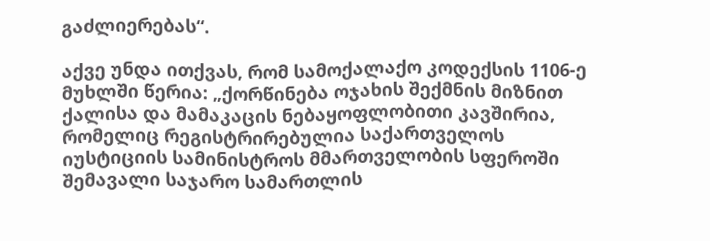გაძლიერებას“.

აქვე უნდა ითქვას, რომ სამოქალაქო კოდექსის 1106-ე მუხლში წერია: „ქორწინება ოჯახის შექმნის მიზნით ქალისა და მამაკაცის ნებაყოფლობითი კავშირია, რომელიც რეგისტრირებულია საქართველოს იუსტიციის სამინისტროს მმართველობის სფეროში შემავალი საჯარო სამართლის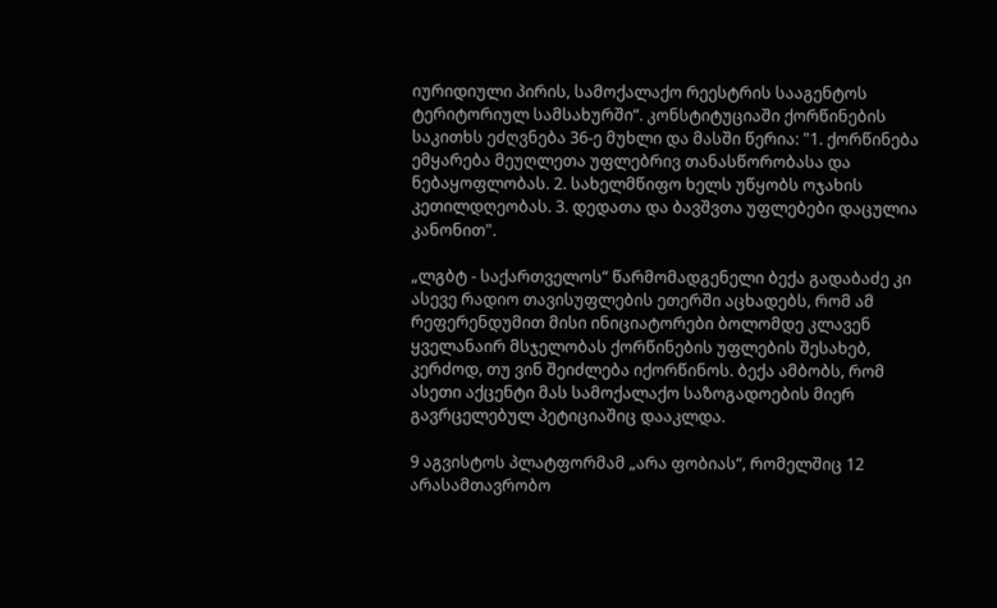იურიდიული პირის, სამოქალაქო რეესტრის სააგენტოს ტერიტორიულ სამსახურში“. კონსტიტუციაში ქორწინების საკითხს ეძღვნება 36-ე მუხლი და მასში წერია: "1. ქორწინება ემყარება მეუღლეთა უფლებრივ თანასწორობასა და ნებაყოფლობას. 2. სახელმწიფო ხელს უწყობს ოჯახის კეთილდღეობას. 3. დედათა და ბავშვთა უფლებები დაცულია კანონით".

„ლგბტ - საქართველოს“ წარმომადგენელი ბექა გადაბაძე კი ასევე რადიო თავისუფლების ეთერში აცხადებს, რომ ამ რეფერენდუმით მისი ინიციატორები ბოლომდე კლავენ ყველანაირ მსჯელობას ქორწინების უფლების შესახებ, კერძოდ, თუ ვინ შეიძლება იქორწინოს. ბექა ამბობს, რომ ასეთი აქცენტი მას სამოქალაქო საზოგადოების მიერ გავრცელებულ პეტიციაშიც დააკლდა.

9 აგვისტოს პლატფორმამ „არა ფობიას“, რომელშიც 12 არასამთავრობო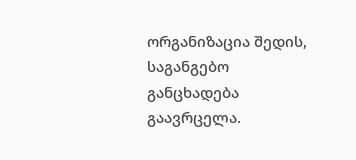ორგანიზაცია შედის, საგანგებო განცხადება გაავრცელა.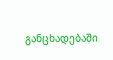განცხადებაში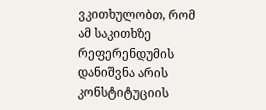ვკითხულობთ, რომ ამ საკითხზე რეფერენდუმის დანიშვნა არის კონსტიტუციის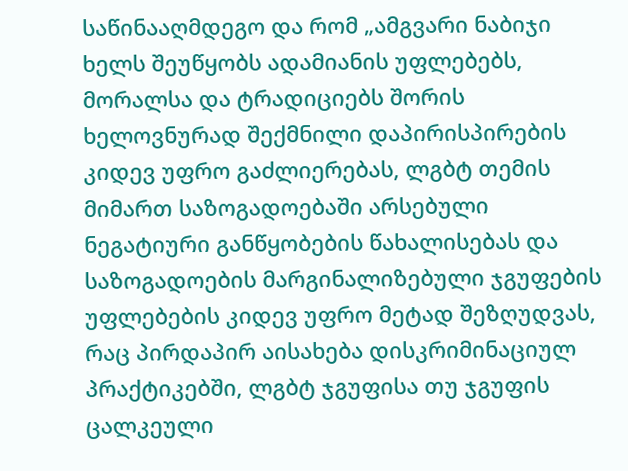საწინააღმდეგო და რომ „ამგვარი ნაბიჯი ხელს შეუწყობს ადამიანის უფლებებს, მორალსა და ტრადიციებს შორის ხელოვნურად შექმნილი დაპირისპირების კიდევ უფრო გაძლიერებას, ლგბტ თემის მიმართ საზოგადოებაში არსებული ნეგატიური განწყობების წახალისებას და საზოგადოების მარგინალიზებული ჯგუფების უფლებების კიდევ უფრო მეტად შეზღუდვას, რაც პირდაპირ აისახება დისკრიმინაციულ პრაქტიკებში, ლგბტ ჯგუფისა თუ ჯგუფის ცალკეული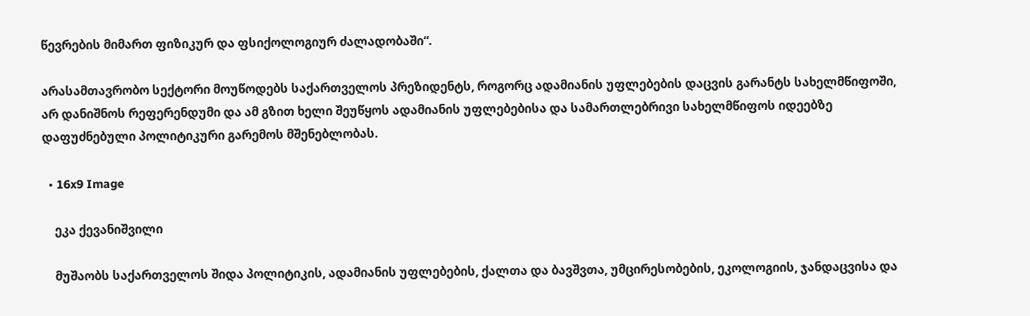წევრების მიმართ ფიზიკურ და ფსიქოლოგიურ ძალადობაში“.

არასამთავრობო სექტორი მოუწოდებს საქართველოს პრეზიდენტს, როგორც ადამიანის უფლებების დაცვის გარანტს სახელმწიფოში, არ დანიშნოს რეფერენდუმი და ამ გზით ხელი შეუწყოს ადამიანის უფლებებისა და სამართლებრივი სახელმწიფოს იდეებზე დაფუძნებული პოლიტიკური გარემოს მშენებლობას.

  • 16x9 Image

    ეკა ქევანიშვილი

    მუშაობს საქართველოს შიდა პოლიტიკის, ადამიანის უფლებების, ქალთა და ბავშვთა, უმცირესობების, ეკოლოგიის, ჯანდაცვისა და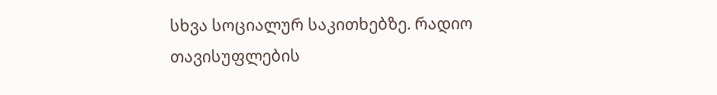სხვა სოციალურ საკითხებზე. რადიო თავისუფლების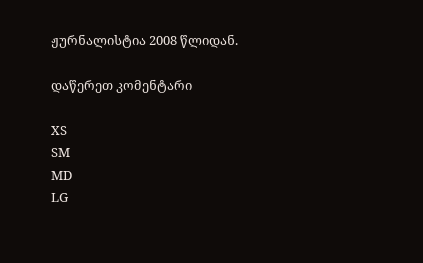ჟურნალისტია 2008 წლიდან.

დაწერეთ კომენტარი

XS
SM
MD
LG